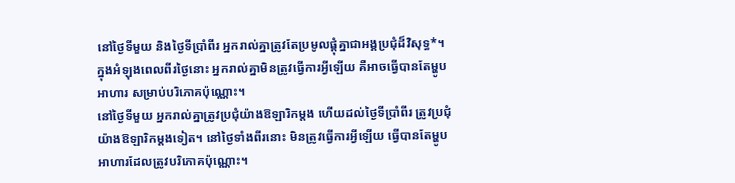នៅថ្ងៃទីមួយ និងថ្ងៃទីប្រាំពីរ អ្នករាល់គ្នាត្រូវតែប្រមូលផ្ដុំគ្នាជាអង្គប្រជុំដ៏វិសុទ្ធ*។ ក្នុងអំឡុងពេលពីរថ្ងៃនោះ អ្នករាល់គ្នាមិនត្រូវធ្វើការអ្វីឡើយ គឺអាចធ្វើបានតែម្ហូបអាហារ សម្រាប់បរិភោគប៉ុណ្ណោះ។
នៅថ្ងៃទីមួយ អ្នករាល់គ្នាត្រូវប្រជុំយ៉ាងឱឡារិកម្តង ហើយដល់ថ្ងៃទីប្រាំពីរ ត្រូវប្រជុំយ៉ាងឱឡារិកម្តងទៀត។ នៅថ្ងៃទាំងពីរនោះ មិនត្រូវធ្វើការអ្វីឡើយ ធ្វើបានតែម្ហូបអាហារដែលត្រូវបរិភោគប៉ុណ្ណោះ។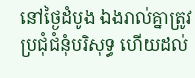នៅថ្ងៃដំបូង ឯងរាល់គ្នាត្រូវប្រជុំជំនុំបរិសុទ្ធ ហើយដល់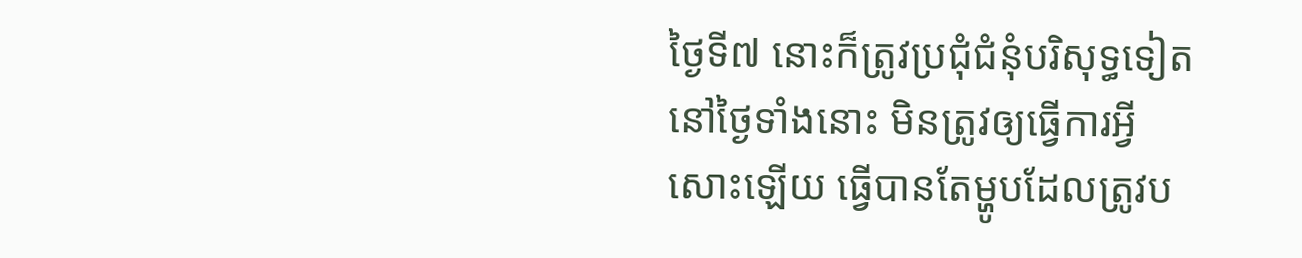ថ្ងៃទី៧ នោះក៏ត្រូវប្រជុំជំនុំបរិសុទ្ធទៀត នៅថ្ងៃទាំងនោះ មិនត្រូវឲ្យធ្វើការអ្វីសោះឡើយ ធ្វើបានតែម្ហូបដែលត្រូវប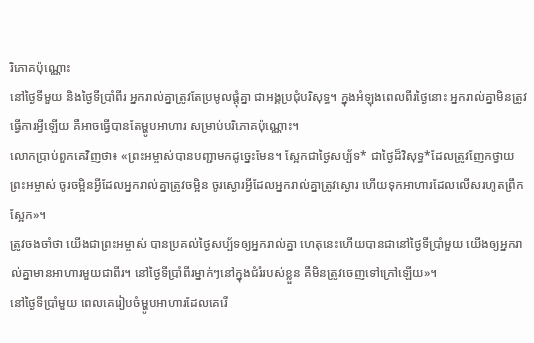រិភោគប៉ុណ្ណោះ
នៅថ្ងៃទីមួយ និងថ្ងៃទីប្រាំពីរ អ្នករាល់គ្នាត្រូវតែប្រមូលផ្តុំគ្នា ជាអង្គប្រជុំបរិសុទ្ធ។ ក្នុងអំឡុងពេលពីរថ្ងៃនោះ អ្នករាល់គ្នាមិនត្រូវធ្វើការអ្វីឡើយ គឺអាចធ្វើបានតែម្ហូបអាហារ សម្រាប់បរិភោគប៉ុណ្ណោះ។
លោកប្រាប់ពួកគេវិញថា៖ «ព្រះអម្ចាស់បានបញ្ជាមកដូច្នេះមែន។ ស្អែកជាថ្ងៃសប្ប័ទ* ជាថ្ងៃដ៏វិសុទ្ធ*ដែលត្រូវញែកថ្វាយព្រះអម្ចាស់ ចូរចម្អិនអ្វីដែលអ្នករាល់គ្នាត្រូវចម្អិន ចូរស្ងោរអ្វីដែលអ្នករាល់គ្នាត្រូវស្ងោរ ហើយទុកអាហារដែលលើសរហូតព្រឹកស្អែក»។
ត្រូវចងចាំថា យើងជាព្រះអម្ចាស់ បានប្រគល់ថ្ងៃសប្ប័ទឲ្យអ្នករាល់គ្នា ហេតុនេះហើយបានជានៅថ្ងៃទីប្រាំមួយ យើងឲ្យអ្នករាល់គ្នាមានអាហារមួយជាពីរ។ នៅថ្ងៃទីប្រាំពីរម្នាក់ៗនៅក្នុងជំរំរបស់ខ្លួន គឺមិនត្រូវចេញទៅក្រៅឡើយ»។
នៅថ្ងៃទីប្រាំមួយ ពេលគេរៀបចំម្ហូបអាហារដែលគេរើ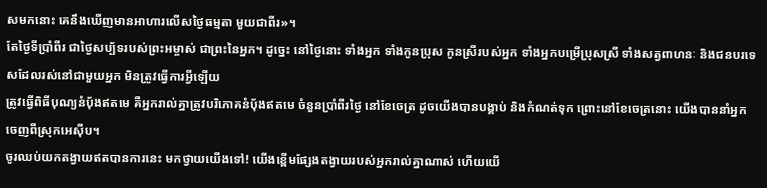សមកនោះ គេនឹងឃើញមានអាហារលើសថ្ងៃធម្មតា មួយជាពីរ»។
តែថ្ងៃទីប្រាំពីរ ជាថ្ងៃសប្ប័ទរបស់ព្រះអម្ចាស់ ជាព្រះនៃអ្នក។ ដូច្នេះ នៅថ្ងៃនោះ ទាំងអ្នក ទាំងកូនប្រុស កូនស្រីរបស់អ្នក ទាំងអ្នកបម្រើប្រុសស្រី ទាំងសត្វពាហនៈ និងជនបរទេសដែលរស់នៅជាមួយអ្នក មិនត្រូវធ្វើការអ្វីឡើយ
ត្រូវធ្វើពិធីបុណ្យនំប៉័ងឥតមេ គឺអ្នករាល់គ្នាត្រូវបរិភោគនំប៉័ងឥតមេ ចំនួនប្រាំពីរថ្ងៃ នៅខែចេត្រ ដូចយើងបានបង្គាប់ និងកំណត់ទុក ព្រោះនៅខែចេត្រនោះ យើងបាននាំអ្នកចេញពីស្រុកអេស៊ីប។
ចូរឈប់យកតង្វាយឥតបានការនេះ មកថ្វាយយើងទៅ! យើងខ្ពើមផ្សែងតង្វាយរបស់អ្នករាល់គ្នាណាស់ ហើយយើ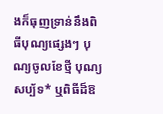ងក៏ធុញទ្រាន់នឹងពិធីបុណ្យផ្សេងៗ បុណ្យចូលខែថ្មី បុណ្យសប្ប័ទ* ឬពិធីដ៏ឱ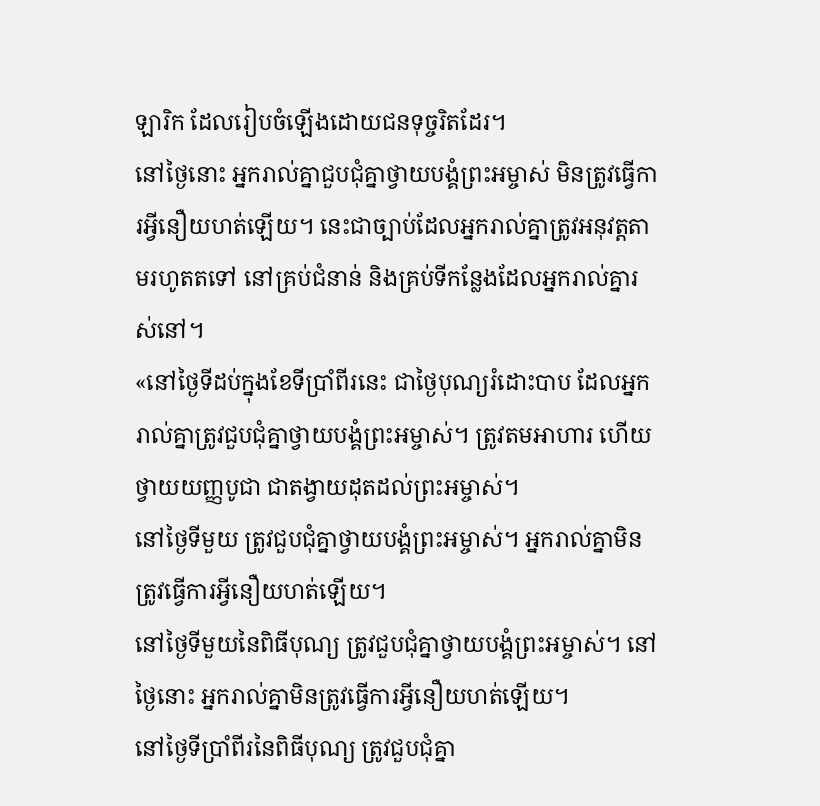ឡារិក ដែលរៀបចំឡើងដោយជនទុច្ចរិតដែរ។
នៅថ្ងៃនោះ អ្នករាល់គ្នាជួបជុំគ្នាថ្វាយបង្គំព្រះអម្ចាស់ មិនត្រូវធ្វើការអ្វីនឿយហត់ឡើយ។ នេះជាច្បាប់ដែលអ្នករាល់គ្នាត្រូវអនុវត្តតាមរហូតតទៅ នៅគ្រប់ជំនាន់ និងគ្រប់ទីកន្លែងដែលអ្នករាល់គ្នារស់នៅ។
«នៅថ្ងៃទីដប់ក្នុងខែទីប្រាំពីរនេះ ជាថ្ងៃបុណ្យរំដោះបាប ដែលអ្នករាល់គ្នាត្រូវជួបជុំគ្នាថ្វាយបង្គំព្រះអម្ចាស់។ ត្រូវតមអាហារ ហើយថ្វាយយញ្ញបូជា ជាតង្វាយដុតដល់ព្រះអម្ចាស់។
នៅថ្ងៃទីមួយ ត្រូវជួបជុំគ្នាថ្វាយបង្គំព្រះអម្ចាស់។ អ្នករាល់គ្នាមិនត្រូវធ្វើការអ្វីនឿយហត់ឡើយ។
នៅថ្ងៃទីមួយនៃពិធីបុណ្យ ត្រូវជួបជុំគ្នាថ្វាយបង្គំព្រះអម្ចាស់។ នៅថ្ងៃនោះ អ្នករាល់គ្នាមិនត្រូវធ្វើការអ្វីនឿយហត់ឡើយ។
នៅថ្ងៃទីប្រាំពីរនៃពិធីបុណ្យ ត្រូវជួបជុំគ្នា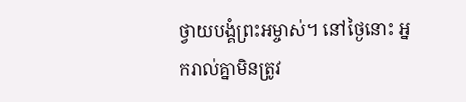ថ្វាយបង្គំព្រះអម្ចាស់។ នៅថ្ងៃនោះ អ្នករាល់គ្នាមិនត្រូវ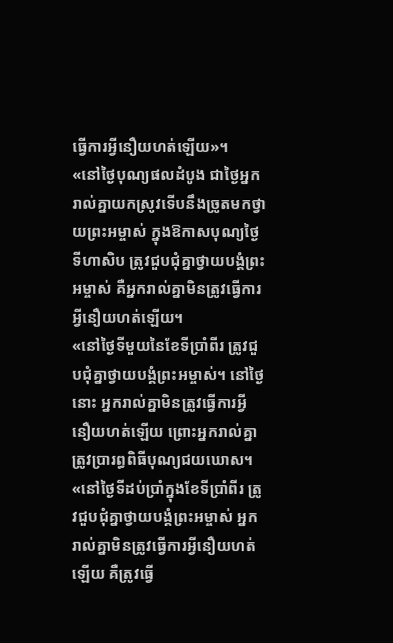ធ្វើការអ្វីនឿយហត់ឡើយ»។
«នៅថ្ងៃបុណ្យផលដំបូង ជាថ្ងៃអ្នករាល់គ្នាយកស្រូវទើបនឹងច្រូតមកថ្វាយព្រះអម្ចាស់ ក្នុងឱកាសបុណ្យថ្ងៃទីហាសិប ត្រូវជួបជុំគ្នាថ្វាយបង្គំព្រះអម្ចាស់ គឺអ្នករាល់គ្នាមិនត្រូវធ្វើការអ្វីនឿយហត់ឡើយ។
«នៅថ្ងៃទីមួយនៃខែទីប្រាំពីរ ត្រូវជួបជុំគ្នាថ្វាយបង្គំព្រះអម្ចាស់។ នៅថ្ងៃនោះ អ្នករាល់គ្នាមិនត្រូវធ្វើការអ្វីនឿយហត់ឡើយ ព្រោះអ្នករាល់គ្នាត្រូវប្រារព្ធពិធីបុណ្យជយឃោស។
«នៅថ្ងៃទីដប់ប្រាំក្នុងខែទីប្រាំពីរ ត្រូវជួបជុំគ្នាថ្វាយបង្គំព្រះអម្ចាស់ អ្នករាល់គ្នាមិនត្រូវធ្វើការអ្វីនឿយហត់ឡើយ គឺត្រូវធ្វើ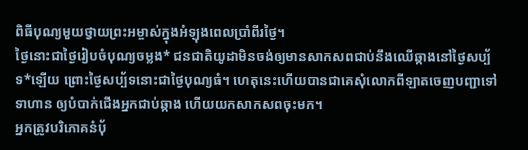ពិធីបុណ្យមួយថ្វាយព្រះអម្ចាស់ក្នុងអំឡុងពេលប្រាំពីរថ្ងៃ។
ថ្ងៃនោះជាថ្ងៃរៀបចំបុណ្យចម្លង* ជនជាតិយូដាមិនចង់ឲ្យមានសាកសពជាប់នឹងឈើឆ្កាងនៅថ្ងៃសប្ប័ទ*ឡើយ ព្រោះថ្ងៃសប្ប័ទនោះជាថ្ងៃបុណ្យធំ។ ហេតុនេះហើយបានជាគេសុំលោកពីឡាតចេញបញ្ជាទៅទាហាន ឲ្យបំបាក់ជើងអ្នកជាប់ឆ្កាង ហើយយកសាកសពចុះមក។
អ្នកត្រូវបរិភោគនំប៉័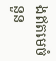ងឥតមេចំនួន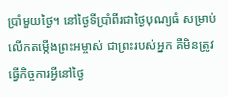ប្រាំមួយថ្ងៃ។ នៅថ្ងៃទីប្រាំពីរជាថ្ងៃបុណ្យធំ សម្រាប់លើកតម្កើងព្រះអម្ចាស់ ជាព្រះរបស់អ្នក គឺមិនត្រូវធ្វើកិច្ចការអ្វីនៅថ្ងៃ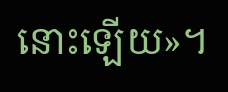នោះឡើយ»។